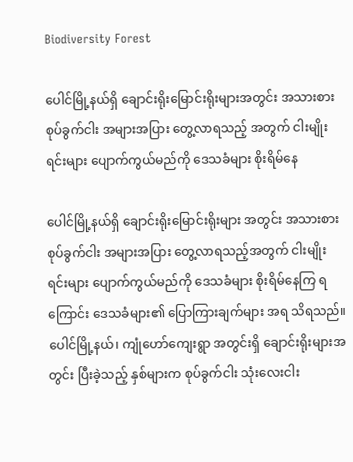Biodiversity Forest

ပေါင်မြို့နယ်ရှိ ချောင်းရိုးမြောင်းရိုးများအတွင်း အသားစား စုပ်ခွက်ငါး အများအပြား တွေ့လာရသည့် အတွက် ငါးမျိုးရင်းများ ပျောက်ကွယ်မည်ကို ဒေသခံများ စိုးရိမ်နေ

ပေါင်မြို့နယ်ရှိ ချောင်းရိုးမြောင်းရိုးများ အတွင်း အသားစား စုပ်ခွက်ငါး အများအပြား တွေ့လာရသည့်အတွက် ငါးမျိုးရင်းများ ပျောက်ကွယ်မည်ကို ဒေသခံများ စိုးရိမ်နေကြ ရကြောင်း ဒေသခံများ၏ ပြောကြားချက်များ အရ သိရသည်။ ပေါင်မြို့နယ်၊ ကျုံဟော်ကျေးရွာ အတွင်းရှိ ချောင်းရိုးများအတွင်း ပြီးခဲ့သည့် နှစ်များက စုပ်ခွက်ငါး သုံးလေးငါး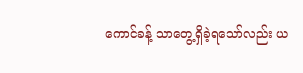ကောင်ခန့် သာတွေ့ရှိခဲ့ရသော်လည်း ယ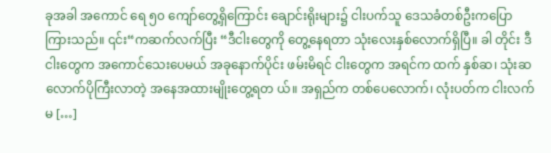ခုအခါ အကောင် ရေ ၅၀ ကျော်တွေ့ရှိကြောင်း ချောင်းရိုးများ၌ ငါးပက်သူ ဒေသခံတစ်ဦးကပြောကြားသည်။ ၎င်း“ကဆက်လက်ပြီး “ဒီငါးတွေကို တွေ့နေရတာ သုံးလေးနှစ်လောက်ရှိပြီ။ ခါ တိုင်း ဒီငါးတွေက အကောင်သေးပေမယ် အခုနောက်ပိုင်း ဖမ်းမိရင် ငါးတွေက အရင်က ထက် နှစ်ဆ၊ သုံးဆလောက်ပိုကြီးလာတဲ့ အနေအထားမျိုးတွေ့ရတ ယ်။ အရှည်က တစ်ပေလောက်၊ လုံးပတ်က ငါးလက်မ […]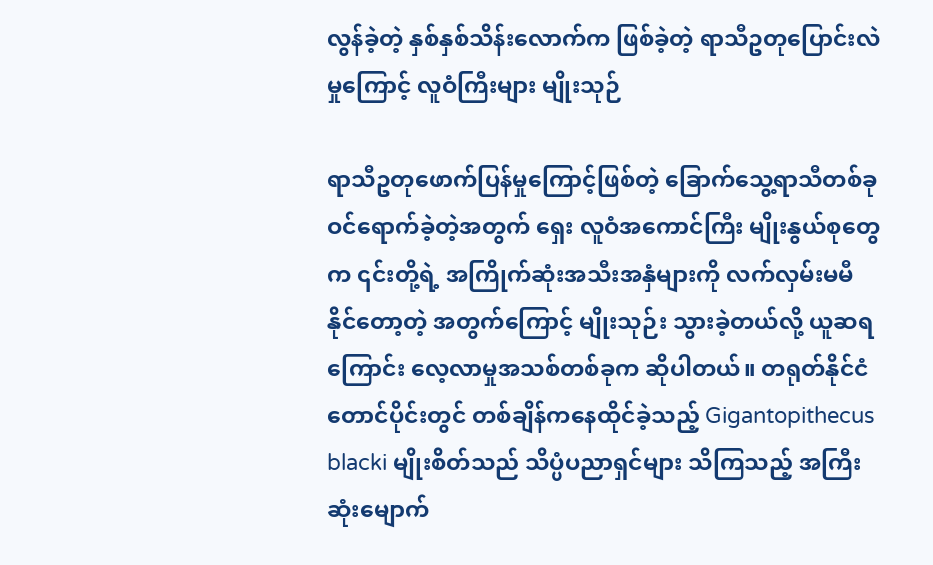လွန်ခဲ့တဲ့ နှစ်နှစ်သိန်းလောက်က ဖြစ်ခဲ့တဲ့ ရာသီဥတုပြောင်းလဲမှုကြောင့် လူဝံကြီးများ မျိုးသုဉ်

ရာသီဥတုဖောက်ပြန်မှုကြောင့်ဖြစ်တဲ့ ခြောက်သွေ့ရာသီတစ်ခု ဝင်ရောက်ခဲ့တဲ့အတွက် ရှေး လူဝံအကောင်ကြီး မျိုးနွယ်စုတွေက ၎င်းတို့ရဲ့ အကြိုက်ဆုံးအသီးအနှံများကို လက်လှမ်းမမီနိုင်တော့တဲ့ အတွက်ကြောင့် မျိုးသုဉ်း သွားခဲ့တယ်လို့ ယူဆရကြောင်း လေ့လာမှုအသစ်တစ်ခုက ဆိုပါတယ်။ တရုတ်နိုင်ငံတောင်ပိုင်းတွင် တစ်ချိန်ကနေထိုင်ခဲ့သည့် Gigantopithecus blacki မျိုးစိတ်သည် သိပ္ပံပညာရှင်များ သိကြသည့် အကြီးဆုံးမျောက်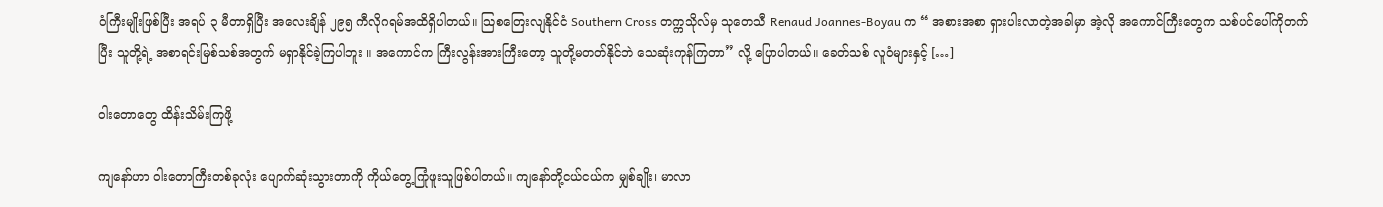ဝံကြီးမျိုးဖြစ်ပြီး အရပ် ၃ မီတာရှိပြီး အလေးချိန် ၂၉၅ ကီလိုဂရမ်အထိရှိပါတယ်။ သြစတြေးလျနိုင်ငံ Southern Cross တက္ကသိုလ်မှ သုတေသီ Renaud Joannes-Boyau က “ အစားအစာ ရှားပါးလာတဲ့အခါမှာ အဲ့လို အကောင်ကြီးတွေက သစ်ပင်ပေါ်ကိုတက်ပြီး သူတို့ရဲ့ အစာရင်းမြစ်သစ်အတွက် မရှာနိုင်ခဲ့ကြပါဘူး ။ အကောင်က ကြီးလွန်းအားကြီးတော့ သူတို့မတတ်နိုင်ဘဲ သေဆုံးကုန်ကြတာ” လို့ ပြောပါတယ်။ ခေတ်သစ် လူဝံများနှင့် […]

ဝါးတောတွေ ထိန်းသိမ်းကြဖို့

ကျနော်ဟာ ဝါးတောကြီးတစ်ခုလုံး ပျောက်ဆုံးသွားတာကို ကိုယ်တွေ့ကြုံဖူးသူဖြစ်ပါတယ်။ ကျနော်တို့ငယ်ငယ်က မျှစ်ချိုး၊ မာလာ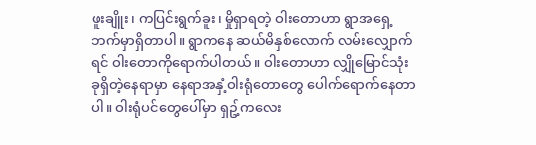ဖူးချိူး၊ ကပြင်းရွက်ခူး၊ မှိုရှာရတဲ့ ဝါးတောဟာ ရွာအရှေ့ဘက်မှာရှိတာပါ။ ရွာကနေ ဆယ်မိနှစ်လောက် လမ်းလျှောက်ရင် ဝါးတောကိုရောက်ပါတယ်။ ဝါးတောဟာ လျှိုမြောင်သုံးခုရှိတဲ့နေရာမှာ နေရာအနှံ့ဝါးရုံတောတွေ ပေါက်ရောက်နေတာပါ။ ဝါးရုံပင်တွေပေါ်မှာ ရှဥ့်ကလေး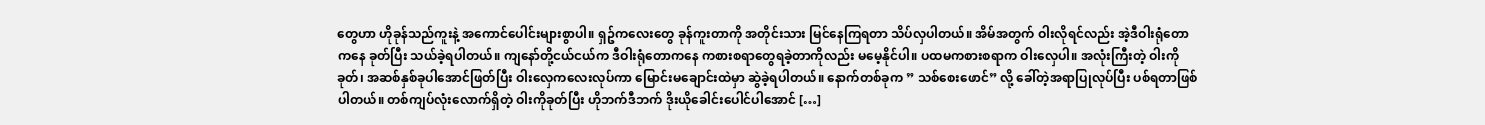တွေဟာ ဟိုခုန်သည်ကူးနဲ့ အကောင်ပေါင်းများစွာပါ။ ရှဥ်ကလေးတွေ ခုန်ကူးတာကို အတိုင်းသား မြင်နေကြရတာ သိပ်လှပါတယ်။ အိမ်အတွက် ဝါးလိုရင်လည်း အဲ့ဒီဝါးရုံတောကနေ ခုတ်ပြီး သယ်ခဲ့ရပါတယ်။ ကျနော်တို့ငယ်ငယ်က ဒီဝါးရုံတောကနေ ကစားစရာတွေရခဲ့တာကိုလည်း မမေ့နိုင်ပါ။ ပထမကစားစရာက ဝါးလှေပါ။ အလုံးကြီးတဲ့ ဝါးကိုခုတ်၊ အဆစ်နှစ်ခုပါအောင်ဖြတ်ပြီး ဝါးလှေကလေးလုပ်ကာ မြောင်းမချောင်းထဲမှာ ဆွဲခဲ့ရပါတယ်။ နောက်တစ်ခုက ” သစ်စေးဖောင်” လို့ ခေါ်တဲ့အရာပြုလုပ်ပြီး ပစ်ရတာဖြစ်ပါတယ်။ တစ်ကျပ်လုံးလောက်ရှိတဲ့ ဝါးကိုခုတ်ပြီး ဟိုဘက်ဒီဘက် ဒိုးယိုခေါင်းပေါင်ပါအောင် […]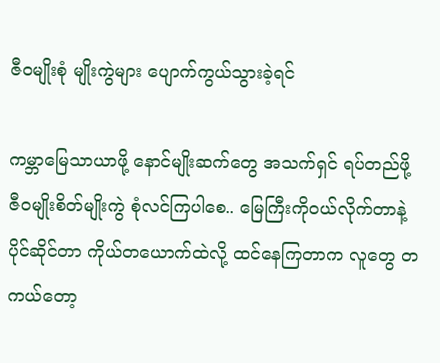ဇီဝမျိုးစုံ မျိုးကွဲများ ပျောက်ကွယ်သွားခဲ့ရင်

ကမ္ဘာမြေသာယာဖို့ နောင်မျိုးဆက်တွေ အသက်ရှင် ရပ်တည်ဖို့ ဇီ၀မျိုးစိတ်မျိုးကွဲ စုံလင်ကြပါစေ.. မြေကြီးကို၀ယ်လိုက်တာနဲ့ ပိုင်ဆိုင်တာ ကိုယ်တယောက်ထဲလို့ ထင်နေကြတာက လူတွေ တကယ်တော့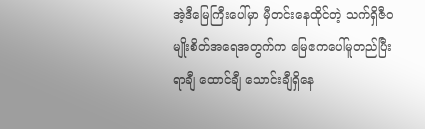အဲ့ဒီမြေကြီးပေါ်မှာ မှီတင်းနေထိုင်တဲ့ သက်ရှိဇီ၀မျိုးစိတ်အရေအတွက်က မြေဧကပေါ်မူတည်ပြီး ရာချီ ထောင်ချီ သောင်းချီရှိနေ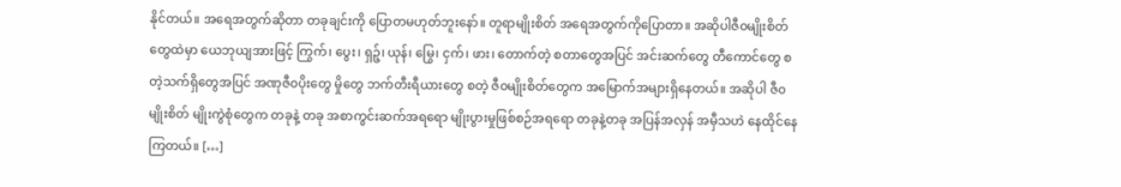နိုင်တယ်။ အရေအတွက်ဆိုတာ တခုချင်းကို ပြောတမဟုတ်ဘူးနော်။ တူရာမျိုးစိတ် အရေအတွက်ကိုပြောတာ။ အဆိုပါဇီ၀မျိုးစိတ်တွေထဲမှာ ယေဘုယျအားဖြင့် ကြွက်၊ ပွေး၊ ရှဉ့်၊ ယုန်၊ မြွေ၊ ငှက်၊ ဖား၊ တောက်တဲ့ စတာတွေအပြင် အင်းဆက်တွေ တီကောင်တွေ စတဲ့သက်ရှိတွေအပြင် အဏုဇီ၀ပိုးတွေ မှိုတွေ ဘက်တီးရီယားတွေ စတဲ့ ဇီ၀မျိုးစိတ်တွေက အမြောက်အများရှိနေတယ်။ အဆိုပါ ဇီ၀မျိုးစိတ် မျိုးကွဲစုံတွေက တခုနဲ့ တခု အစာကွင်းဆက်အရရော မျိုးပွားမှုဖြစ်စဉ်အရရော တခုနဲ့တခု အပြန်အလှန် အမှီသဟဲ နေထိုင်နေကြတယ်။ […]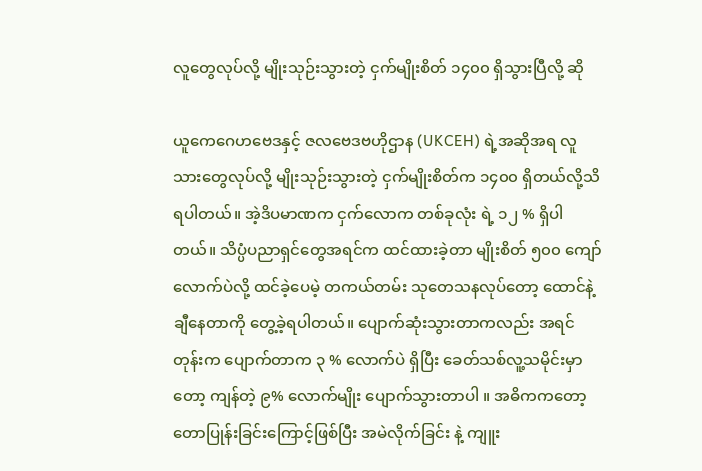လူတွေလုပ်လို့ မျိုးသုဉ်းသွားတဲ့ ငှက်မျိုးစိတ် ၁၄၀၀ ရှိသွားပြီလို့ ဆို

ယူကေဂေဟဗေဒနှင့် ဇလဗေဒဗဟိုဌာန (UKCEH) ရဲ့အဆိုအရ လူသားတွေလုပ်လို့ မျိုးသုဉ်းသွားတဲ့ ငှက်မျိုးစိတ်က ၁၄၀၀ ရှိတယ်လို့သိရပါတယ်။ အဲ့ဒိပမာဏက ငှက်လောက တစ်ခုလုံး ရဲ့ ၁၂ % ရှိပါတယ်။ သိပ္ပံပညာရှင်တွေအရင်က ထင်ထားခဲ့တာ မျိုးစိတ် ၅၀၀ ကျော်လောက်ပဲလို့ ထင်ခဲ့ပေမဲ့ တကယ်တမ်း သုတေသနလုပ်တော့ ထောင်နဲ့ ချီနေတာကို တွေ့ခဲ့ရပါတယ်။ ပျောက်ဆုံးသွားတာကလည်း အရင်တုန်းက ပျောက်တာက ၃ % လောက်ပဲ ရှိပြီး ခေတ်သစ်လူ့သမိုင်းမှာတော့ ကျန်တဲ့ ၉% လောက်မျိုး ပျောက်သွားတာပါ ။ အဓိကကတော့ တောပြုန်းခြင်းကြောင့်ဖြစ်ပြီး အမဲလိုက်ခြင်း နဲ့ ကျူး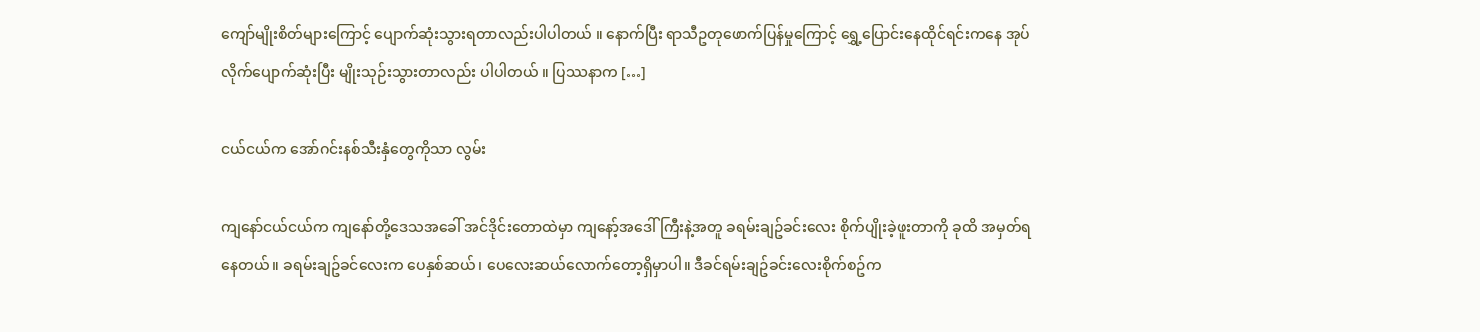ကျော်မျိုးစိတ်များကြောင့် ပျောက်ဆုံးသွားရတာလည်းပါပါတယ် ။ နောက်ပြီး ရာသီဥတုဖောက်ပြန်မှုကြောင့် ရွှေ့ပြောင်းနေထိုင်ရင်းကနေ အုပ်လိုက်ပျောက်ဆုံးပြီး မျိုးသုဉ်းသွားတာလည်း ပါပါတယ် ။ ပြဿနာက […]

ငယ်ငယ်က အော်ဂင်းနစ်သီးနှံတွေကိုသာ လွမ်း

ကျနော်ငယ်ငယ်က ကျနော်တို့ဒေသအခေါ် အင်ဒိုင်းတောထဲမှာ ကျနော့်အဒေါ်ကြီးနဲ့အတူ ခရမ်းချဥ်ခင်းလေး စိုက်ပျိုးခဲ့ဖူးတာကို ခုထိ အမှတ်ရနေတယ်။ ခရမ်းချဥ်ခင်လေးက ပေနှစ်ဆယ်၊ ပေလေးဆယ်လောက်တော့ရှိမှာပါ။ ဒီခင်ရမ်းချဥ်ခင်းလေးစိုက်စဥ်က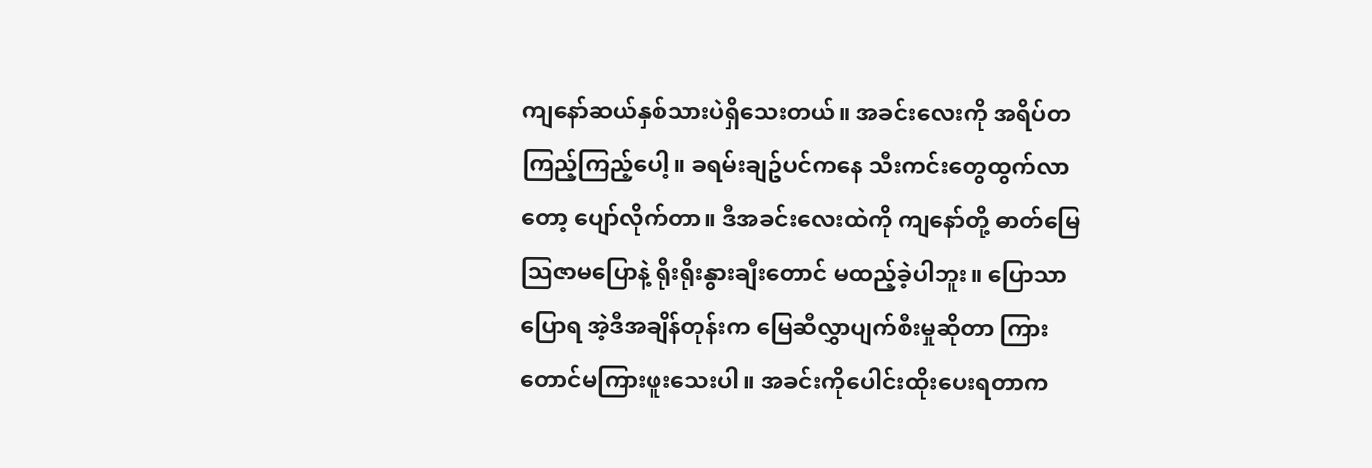ကျနော်ဆယ်နှစ်သားပဲရှိသေးတယ်။ အခင်းလေးကို အရိပ်တကြည့်ကြည့်ပေါ့။ ခရမ်းချဥ်ပင်ကနေ သီးကင်းတွေထွက်လာတော့ ပျော်လိုက်တာ။ ဒီအခင်းလေးထဲကို ကျနော်တို့ ဓာတ်မြေသြဇာမပြောနဲ့ ရိုးရိုးနွားချီးတောင် မထည့်ခဲ့ပါဘူး။ ပြောသာပြောရ အဲ့ဒီအချိန်တုန်းက မြေဆီလွှာပျက်စီးမှုဆိုတာ ကြားတောင်မကြားဖူးသေးပါ။ အခင်းကိုပေါင်းထိုးပေးရတာက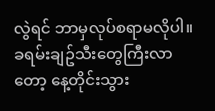လွဲရင် ဘာမှလုပ်စရာမလိုပါ။ ခရမ်းချဥ်သီးတွေကြီးလာတော့ နေ့တိုင်းသွား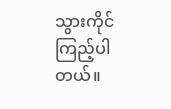သွားကိုင်ကြည့်ပါတယ်။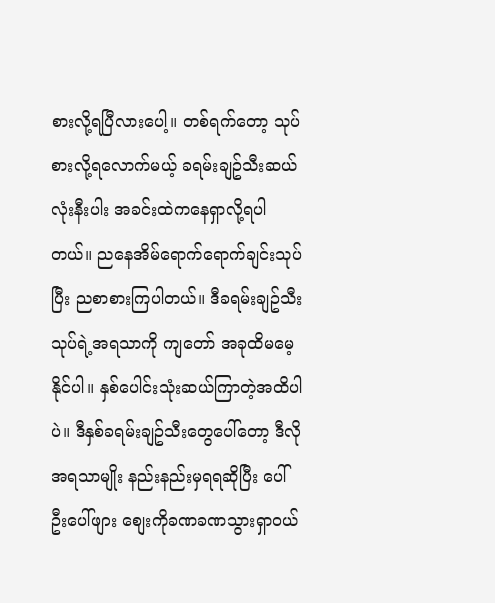စားလို့ရပြီလားပေါ့။ တစ်ရက်တော့ သုပ်စားလို့ရလောက်မယ့် ခရမ်းချဥ်သီးဆယ်လုံးနီးပါး အခင်းထဲကနေရှာလို့ရပါတယ်။ ညနေအိမ်ရောက်ရောက်ချင်းသုပ်ပြီး ညစာစားကြပါတယ်။ ဒီခရမ်းချဥ်သီးသုပ်ရဲ့အရသာကို ကျတော် အခုထိမမေ့နိုင်ပါ။ နှစ်ပေါင်းသုံးဆယ်ကြာတဲ့အထိပါပဲ။ ဒီနှစ်ခရမ်းချဥ်သီးတွေပေါ်တော့ ဒီလိုအရသာမျိုး နည်းနည်းမှရရဆိုပြီး ပေါ်ဦးပေါ်ဖျား စျေးကိုခဏခဏသွားရှာဝယ်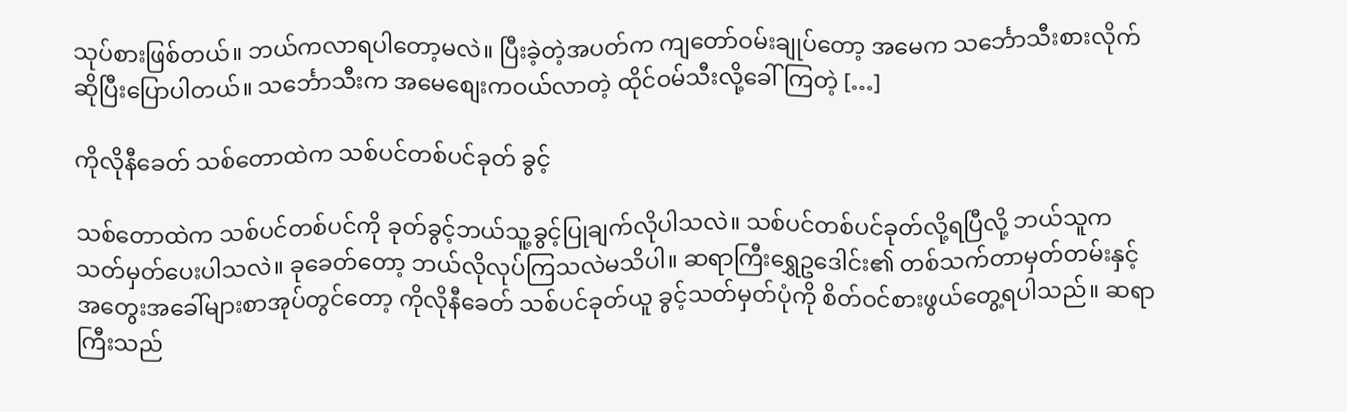သုပ်စားဖြစ်တယ်။ ဘယ်ကလာရပါတော့မလဲ။ ပြီးခဲ့တဲ့အပတ်က ကျတော်ဝမ်းချုပ်တော့ အမေက သင်္ဘောသီးစားလိုက်ဆိုပြီးပြောပါတယ်။ သင်္ဘောသီးက အမေစျေးကဝယ်လာတဲ့ ထိုင်ဝမ်သီးလို့ခေါ်ကြတဲ့ […]

ကိုလိုနီခေတ် သစ်တောထဲက သစ်ပင်တစ်ပင်ခုတ် ခွင့်

သစ်တောထဲက သစ်ပင်တစ်ပင်ကို ခုတ်ခွင့်ဘယ်သူ့ခွင့်ပြုချက်လိုပါသလဲ။ သစ်ပင်တစ်ပင်ခုတ်လို့ရပြီလို့ ဘယ်သူက သတ်မှတ်ပေးပါသလဲ။ ခုခေတ်တော့ ဘယ်လိုလုပ်ကြသလဲမသိပါ။ ဆရာကြီးရွှေဥဒေါင်း၏ တစ်သက်တာမှတ်တမ်းနှင့် အတွေးအခေါ်များစာအုပ်တွင်တော့ ကိုလိုနီခေတ် သစ်ပင်ခုတ်ယူ ခွင့်သတ်မှတ်ပုံကို စိတ်ဝင်စားဖွယ်တွေ့ရပါသည်။ ဆရာကြီးသည်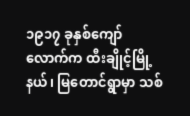၁၉၁၇ ခုနှစ်ကျော်လောက်က ထီးချိုင့်မြို့နယ်၊ မြတောင်ရွာမှာ သစ်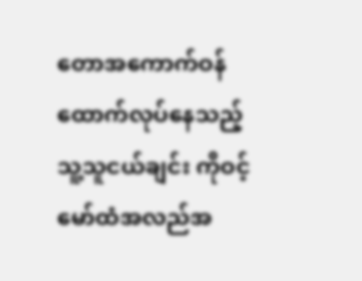တောအကောက်ဝန်ထောက်လုပ်နေသည့် သူ့သူငယ်ချင်း ကိုဝင့်မော်ထံအလည်အ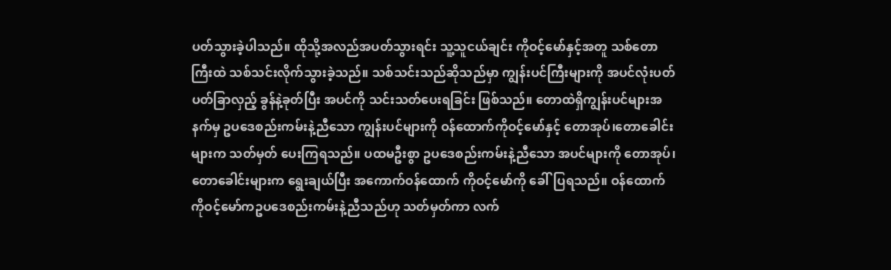ပတ်သွားခဲ့ပါသည်။ ထိုသို့အလည်အပတ်သွားရင်း သူ့သူငယ်ချင်း ကိုဝင့်မော်နှင့်အတူ သစ်တောကြီးထဲ သစ်သင်းလိုက်သွားခဲ့သည်။ သစ်သင်းသည်ဆိုသည်မှာ ကျွန်းပင်ကြီးများကို အပင်လုံးပတ် ပတ်ခြာလှည့် ခွန်နဲ့ခုတ်ပြီး အပင်ကို သင်းသတ်ပေးရခြင်း ဖြစ်သည်။ တောထဲရှိကျွန်းပင်များအနက်မှ ဥပဒေစည်းကမ်းနဲ့ညီသော ကျွန်းပင်များကို ဝန်ထောက်ကိုဝင့်မော်နှင့် တောအုပ်၊တောခေါင်းများက သတ်မှတ် ပေးကြရသည်။ ပထမဦးစွာ ဥပဒေစည်းကမ်းနဲ့ညီသော အပင်များကို တောအုပ်၊တောခေါင်းများက ရွေးချယ်ပြီး အကောက်ဝန်ထောက် ကိုဝင့်မော်ကို ခေါ်ပြရသည်။ ဝန်ထောက်ကိုဝင့်မော်ကဥပဒေစည်းကမ်းနဲ့ညီသည်ဟု သတ်မှတ်ကာ လက်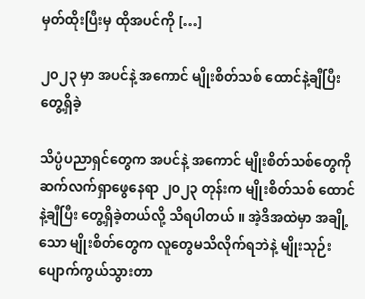မှတ်ထိုးပြီးမှ ထိုအပင်ကို […]

၂၀၂၃ မှာ အပင်နဲ့ အကောင် မျိုးစိတ်သစ် ထောင်နဲ့ချီပြီး တွေ့ရှိခဲ့

သိပ္ပံပညာရှင်တွေက အပင်နဲ့ အကောင် မျိုးစိတ်သစ်တွေကို ဆက်လက်ရှာဖွေနေရာ ၂၀၂၃ တုန်းက မျိုးစိတ်သစ် ထောင်နဲ့ချီပြီး တွေ့ရှိခဲ့တယ်လို့ သိရပါတယ် ။ အဲ့ဒိအထဲမှာ အချို့သော မျိုးစိတ်တွေက လူတွေမသိလိုက်ရဘဲနဲ့ မျိုးသုဉ်းပျောက်ကွယ်သွားတာ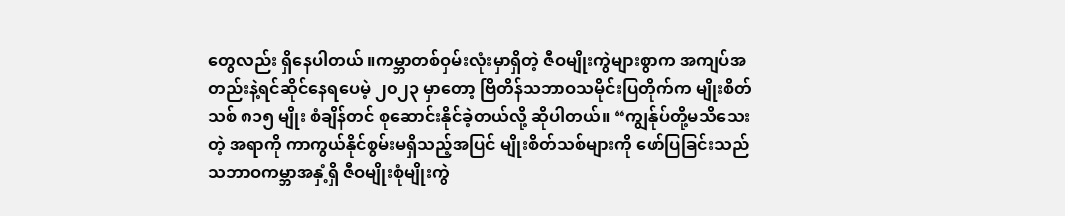တွေလည်း ရှိနေပါတယ် ။ကမ္ဘာတစ်ဝှမ်းလုံးမှာရှိတဲ့ ဇီဝမျိုးကွဲများစွာက အကျပ်အတည်းနဲ့ရင်ဆိုင်နေရပေမဲ့ ၂၀၂၃ မှာတော့ ဗြိတိန်သဘာဝသမိုင်းပြတိုက်က မျိုးစိတ်သစ် ၈၁၅ မျိုး စံချိန်တင် စုဆောင်းနိုင်ခဲ့တယ်လို့ ဆိုပါတယ်။ “ကျွန်ုပ်တို့မသိသေးတဲ့ အရာကို ကာကွယ်နိုင်စွမ်းမရှိသည့်အပြင် မျိုးစိတ်သစ်များကို ဖော်ပြခြင်းသည် သဘာဝကမ္ဘာအနှံ့ရှိ ဇီဝမျိုးစုံမျိုးကွဲ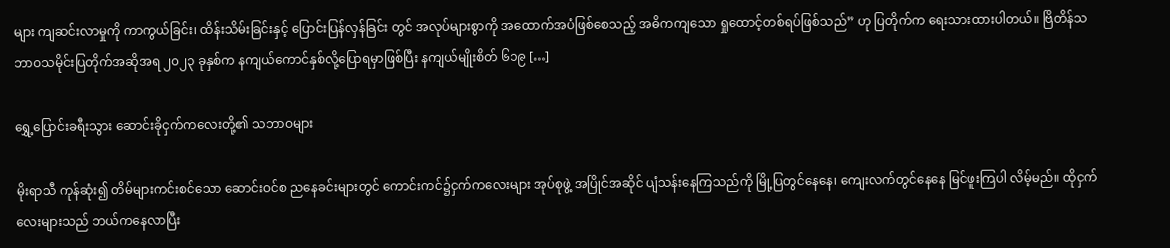များ ကျဆင်းလာမှုကို ကာကွယ်ခြင်း၊ ထိန်းသိမ်းခြင်းနှင့် ပြောင်းပြန်လှန်ခြင်း တွင် အလုပ်များစွာကို အထောက်အပံဖြစ်စေသည့် အဓိကကျသော ရှုထောင့်တစ်ရပ်ဖြစ်သည်” ဟု ပြတိုက်က ရေးသားထားပါတယ်။ ဗြိတိန်သဘာဝသမိုင်းပြတိုက်အဆိုအရ ၂၀၂၃ ခုနှစ်က နကျယ်ကောင်နှစ်လို့ပြောရမှာဖြစ်ပြီး နကျယ်မျိုးစိတ် ၆၁၉ […]

ရွှေ့ပြောင်းခရီးသွား ဆောင်းခိုငှက်ကလေးတို့၏ သဘာဝများ

မိုးရာသီ ကုန်ဆုံး၍ တိမ်များကင်းစင်သော ဆောင်းဝင်စ ညနေခင်းများတွင် ကောင်းကင်၌ငှက်ကလေးများ အုပ်စုဖွဲ့ အပြိုင်အဆိုင် ပျံသန်းနေကြသည်ကို မြို့ပြတွင်နေနေ၊ ကျေးလက်တွင်နေနေ မြင်ဖူးကြပါ လိမ့်မည်။ ထိုငှက်လေးများသည် ဘယ်ကနေလာပြီး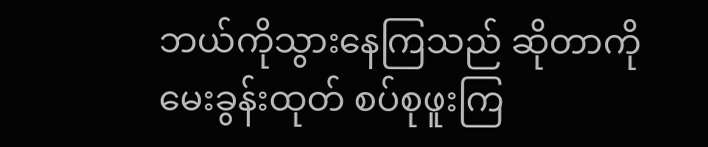ဘယ်ကိုသွားနေကြသည် ဆိုတာကို မေးခွန်းထုတ် စပ်စုဖူးကြ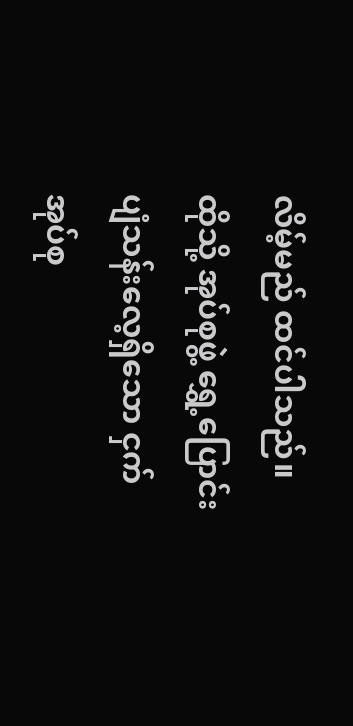လိမ့်မည် ထင်ပါသည်။ ထိုသို့ အုပ်စုဖွဲ့ ရွှေ့ပြောင်းပျံသန်းလေ့ရှိသော ငှက်အုပ်စု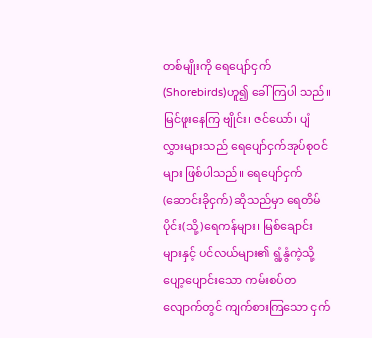တစ်မျိုးကို ရေပျော်ငှက် (Shorebirds)ဟူ၍ ခေါ်ကြပါ သည်။ မြင်ဖူးနေကြ ဗျိုင်း၊ ဇင်ယော်၊ ပျံလွှားများသည် ရေပျော်ငှက်အုပ်စုဝင်များ ဖြစ်ပါသည်။ ရေပျော်ငှက် (ဆောင်းခိုငှက်) ဆိုသည်မှာ ရေတိမ်ပိုင်း(သို့)ရေကန်များ၊ မြစ်ချောင်းများနှင့် ပင်လယ်များ၏ ရွံ့နွံကဲ့သို့ ပျော့ပျောင်းသော ကမ်းစပ်တလျောက်တွင် ကျက်စားကြသော ငှက်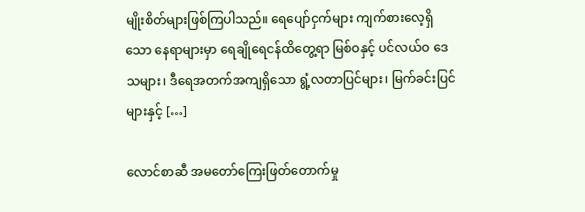မျိုးစိတ်များဖြစ်ကြပါသည်။ ရေပျော်ငှက်များ ကျက်စားလေ့ရှိသော နေရာများမှာ ရေချိုရေငန်ထိတွေ့ရာ မြစ်ဝနှင့် ပင်လယ်ဝ ဒေသများ၊ ဒီရေအတက်အကျရှိသော ရွံ့လတာပြင်များ၊ မြက်ခင်းပြင်များနှင့် […]

လောင်စာဆီ အမတော်ကြေးဖြတ်တောက်မှု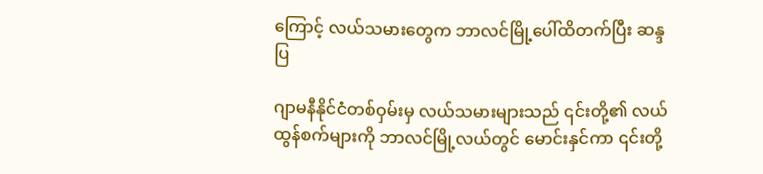ကြောင့် လယ်သမားတွေက ဘာလင်မြို့ပေါ်ထိတက်ပြီး ဆန္ဒပြ

ဂျာမနီနိုင်ငံတစ်ဝှမ်းမှ လယ်သမားများသည် ၎င်းတို့၏ လယ်ထွန်စက်များကို ဘာလင်မြို့လယ်တွင် မောင်းနှင်ကာ ၎င်းတို့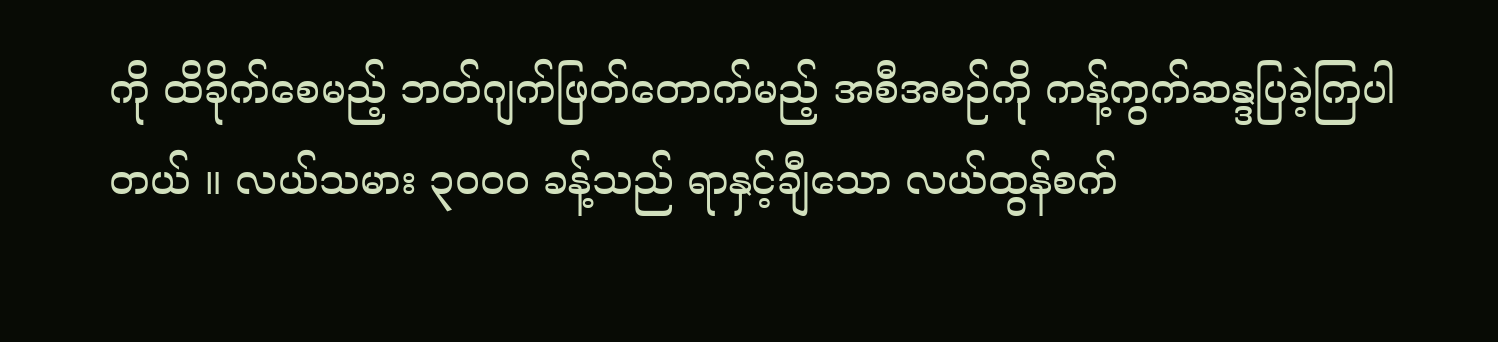ကို ထိခိုက်စေမည့် ဘတ်ဂျက်ဖြတ်တောက်မည့် အစီအစဉ်ကို ကန့်ကွက်ဆန္ဒပြခဲ့ကြပါတယ် ။ လယ်သမား ၃၀၀၀ ခန့်သည် ရာနှင့်ချီသော လယ်ထွန်စက်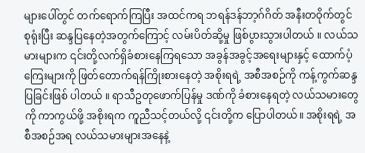များပေါ်တွင် တက်ရောက်ကြပြီး အထင်ကရ ဘရန်ဒန်ဘာ့ဂ်ဂိတ် အနီးတဝိုက်တွင် စုရုံးပြီး ဆန္ဒပြနေတဲ့အတွက်ကြောင့် လမ်းပိတ်ဆို့မှု ဖြစ်ပွားသွားပါတယ် ။ လယ်သမားများက ၎င်းတို့လက်ရှိခံစားနေကြရသော အခွန်အခွင့်အရေးများနှင့် ထောက်ပံ့ကြေးများကို ဖြတ်တောက်ရန်ကြိုးစားနေတဲ့ အစိုးရရဲ့ အစီအစဉ်ကို ကန့်ကွက်ဆန္ဒပြခြင်းဖြစ် ပါတယ် ။ ရာသီဥတုဖောက်ပြန်မှု ဒဏ်ကို ခံစားနေရတဲ့ လယ်သမားတွေကို ကာကွယ်ဖို့ အစိုးရက ကူညီသင့်တယ်လို့ ၎င်းတို့က ပြောပါတယ်။ အစိုးရရဲ့ အစီအစဉ်အရ လယ်သမားများအနေနဲ့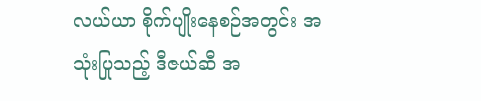လယ်ယာ စိုက်ပျိုးနေစဉ်အတွင်း အသုံးပြုသည့် ဒီဇယ်ဆီ အ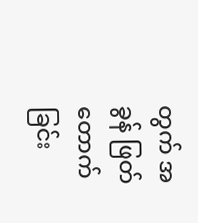တွက် အခွန် ဖြတ်တောက်ခြင်း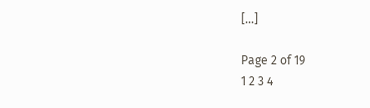[…]

Page 2 of 19
1 2 3 4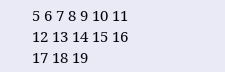5 6 7 8 9 10 11 12 13 14 15 16 17 18 19